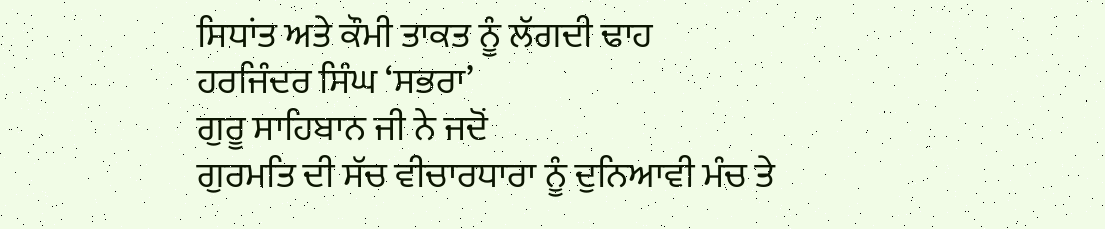ਸਿਧਾਂਤ ਅਤੇ ਕੌਮੀ ਤਾਕਤ ਨੂੰ ਲੱਗਦੀ ਢਾਹ
ਹਰਜਿੰਦਰ ਸਿੰਘ ‘ਸਭਰਾ’
ਗੁਰੂ ਸਾਹਿਬਾਨ ਜੀ ਨੇ ਜਦੋਂ
ਗੁਰਮਤਿ ਦੀ ਸੱਚ ਵੀਚਾਰਧਾਰਾ ਨੂੰ ਦੁਨਿਆਵੀ ਮੰਚ ਤੇ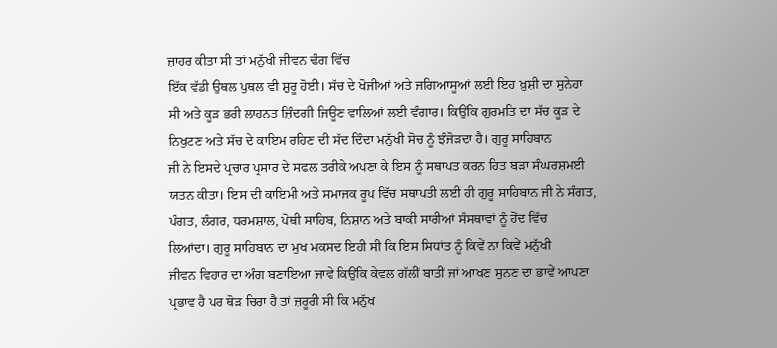ਜ਼ਾਹਰ ਕੀਤਾ ਸੀ ਤਾਂ ਮਨੁੱਖੀ ਜੀਵਨ ਢੰਗ ਵਿੱਚ
ਇੱਕ ਵੱਡੀ ਉਥਲ ਪੁਥਲ ਵੀ ਸ਼ੁਰੂ ਹੋਈ। ਸੱਚ ਦੇ ਖੋਜੀਆਂ ਅਤੇ ਜਗਿਆਸੂਆਂ ਲਈ ਇਹ ਖ਼ੁਸ਼ੀ ਦਾ ਸੁਨੇਹਾ
ਸੀ ਅਤੇ ਕੂੜ ਭਰੀ ਲਾਹਨਤ ਜ਼ਿੰਦਗੀ ਜਿਊਣ ਵਾਲਿਆਂ ਲਈ ਵੰਗਾਰ। ਕਿਉਂਕਿ ਗੁਰਮਤਿ ਦਾ ਸੱਚ ਕੂੜ ਦੇ
ਨਿਖੁਟਣ ਅਤੇ ਸੱਚ ਦੇ ਕਾਇਮ ਰਹਿਣ ਦੀ ਸੱਦ ਦਿੰਦਾ ਮਨੁੱਖੀ ਸੋਚ ਨੂੰ ਝੰਜੋੜਦਾ ਹੈ। ਗੁਰੂ ਸਾਹਿਬਾਨ
ਜੀ ਨੇ ਇਸਦੇ ਪ੍ਰਚਾਰ ਪ੍ਰਸਾਰ ਦੇ ਸਫਲ ਤਰੀਕੇ ਅਪਣਾ ਕੇ ਇਸ ਨੂੰ ਸਥਾਪਤ ਕਰਨ ਹਿਤ ਬੜਾ ਸੰਘਰਸ਼ਮਈ
ਯਤਨ ਕੀਤਾ। ਇਸ ਦੀ ਕਾਇਮੀ ਅਤੇ ਸਮਾਜਕ ਰੂਪ ਵਿੱਚ ਸਥਾਪਤੀ ਲਈ ਹੀ ਗੁਰੂ ਸਾਹਿਬਾਨ ਜੀ ਨੇ ਸੰਗਤ,
ਪੰਗਤ, ਲੰਗਰ, ਧਰਮਸ਼ਾਲ, ਪੋਥੀ ਸਾਹਿਬ, ਨਿਸ਼ਾਨ ਅਤੇ ਬਾਕੀ ਸਾਰੀਆਂ ਸੰਸਥਾਵਾਂ ਨੂੰ ਹੋਂਦ ਵਿੱਚ
ਲਿਆਂਦਾ। ਗੁਰੂ ਸਾਹਿਬਾਨ ਦਾ ਮੁਖ ਮਕਸਦ ਇਹੀ ਸੀ ਕਿ ਇਸ ਸਿਧਾਂਤ ਨੂੰ ਕਿਵੇਂ ਨਾ ਕਿਵੇਂ ਮਨੁੱਖੀ
ਜੀਵਨ ਵਿਹਾਰ ਦਾ ਅੰਗ ਬਣਾਇਆ ਜਾਵੇ ਕਿਉਂਕਿ ਕੇਵਲ ਗੱਲੀਂ ਬਾਤੀਂ ਜਾਂ ਆਖਣ ਸੁਨਣ ਦਾ ਭਾਵੇਂ ਆਪਣਾ
ਪ੍ਰਭਾਵ ਹੈ ਪਰ ਥੋੜ ਚਿਰਾ ਹੈ ਤਾਂ ਜ਼ਰੂਰੀ ਸੀ ਕਿ ਮਨੁੱਖ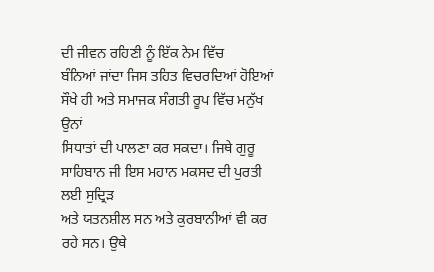ਦੀ ਜੀਵਨ ਰਹਿਣੀ ਨੂੰ ਇੱਕ ਨੇਮ ਵਿੱਚ
ਬੰਨਿਆਂ ਜਾਂਦਾ ਜਿਸ ਤਹਿਤ ਵਿਚਰਦਿਆਂ ਹੋਇਆਂ ਸੌਖੇ ਹੀ ਅਤੇ ਸਮਾਜਕ ਸੰਗਤੀ ਰੂਪ ਵਿੱਚ ਮਨੁੱਖ ਉਨਾਂ
ਸਿਧਾਤਾਂ ਦੀ ਪਾਲਣਾ ਕਰ ਸਕਦਾ। ਜਿਥੇ ਗੁਰੂ ਸਾਹਿਬਾਨ ਜੀ ਇਸ ਮਹਾਨ ਮਕਸਦ ਦੀ ਪੁਰਤੀ ਲਈ ਸੁਦ੍ਰਿੜ
ਅਤੇ ਯਤਨਸ਼ੀਲ ਸਨ ਅਤੇ ਕੁਰਬਾਨੀਆਂ ਵੀ ਕਰ ਰਹੇ ਸਨ। ਉਥੇ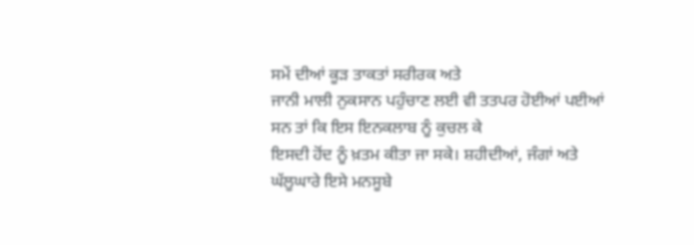ਸਮੇਂ ਦੀਆਂ ਕੂੜ ਤਾਕਤਾਂ ਸਰੀਰਕ ਅਤੇ
ਜਾਨੀ ਮਾਲੀ ਨੁਕਸਾਨ ਪਹੁੰਚਾਣ ਲਈ ਵੀ ਤਤਪਰ ਹੋਈਆਂ ਪਈਆਂ ਸਨ ਤਾਂ ਕਿ ਇਸ ਇਨਕਲਾਬ ਨੂੰ ਕੁਚਲ ਕੇ
ਇਸਦੀ ਹੋਂਦ ਨੂੰ ਖ਼ਤਮ ਕੀਤਾ ਜਾ ਸਕੇ। ਸ਼ਹੀਦੀਆਂ, ਜੰਗਾਂ ਅਤੇ ਘੱਲੂਘਾਰੇ ਇਸੇ ਮਨਸੂਬੇ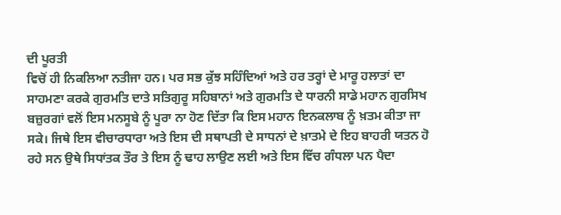ਦੀ ਪੂਰਤੀ
ਵਿਚੋਂ ਹੀ ਨਿਕਲਿਆ ਨਤੀਜਾ ਹਨ। ਪਰ ਸਭ ਕੁੱਝ ਸਹਿੰਦਿਆਂ ਅਤੇ ਹਰ ਤਰ੍ਹਾਂ ਦੇ ਮਾਰੂ ਹਲਾਤਾਂ ਦਾ
ਸਾਹਮਣਾ ਕਰਕੇ ਗੁਰਮਤਿ ਦਾਤੇ ਸਤਿਗੁਰੂ ਸਹਿਬਾਨਾਂ ਅਤੇ ਗੁਰਮਤਿ ਦੇ ਧਾਰਨੀ ਸਾਡੇ ਮਹਾਨ ਗੁਰਸਿਖ
ਬਜ਼ੁਰਗਾਂ ਵਲੋਂ ਇਸ ਮਨਸੂਬੇ ਨੂੰ ਪੂਰਾ ਨਾ ਹੋਣ ਦਿੱਤਾ ਕਿ ਇਸ ਮਹਾਨ ਇਨਕਲਾਬ ਨੂੰ ਖ਼ਤਮ ਕੀਤਾ ਜਾ
ਸਕੇ। ਜਿਥੇ ਇਸ ਵੀਚਾਰਧਾਰਾ ਅਤੇ ਇਸ ਦੀ ਸਥਾਪਤੀ ਦੇ ਸਾਧਨਾਂ ਦੇ ਖ਼ਾਤਮੇ ਦੇ ਇਹ ਬਾਹਰੀ ਯਤਨ ਹੋ
ਰਹੇ ਸਨ ਉਥੇ ਸਿਧਾਂਤਕ ਤੌਰ ਤੇ ਇਸ ਨੂੰ ਢਾਹ ਲਾਉਣ ਲਈ ਅਤੇ ਇਸ ਵਿੱਚ ਗੰਧਲਾ ਪਨ ਪੈਦਾ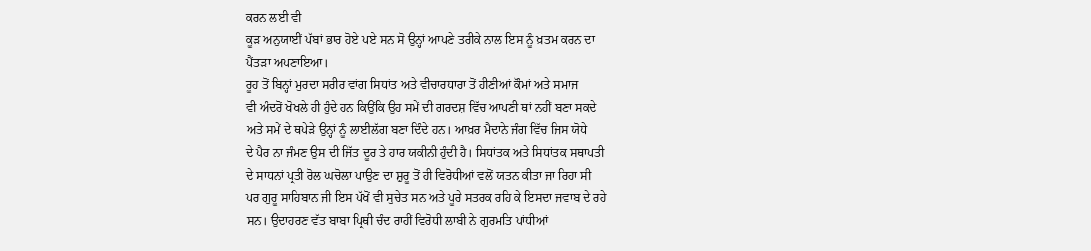ਕਰਨ ਲਈ ਵੀ
ਕੂੜ ਅਨੁਯਾਈਂ ਪੱਬਾਂ ਭਾਰ ਹੋਏ ਪਏ ਸਨ ਸੋ ਉਨ੍ਹਾਂ ਆਪਣੇ ਤਰੀਕੇ ਨਾਲ ਇਸ ਨੂੰ ਖ਼ਤਮ ਕਰਨ ਦਾ
ਪੈਂਤੜਾ ਅਪਣਾਇਆ।
ਰੂਹ ਤੋਂ ਬਿਨ੍ਹਾਂ ਮੁਰਦਾ ਸਰੀਰ ਵਾਂਗ ਸਿਧਾਂਤ ਅਤੇ ਵੀਚਾਰਧਾਰਾ ਤੋਂ ਹੀਣੀਆਂ ਕੌਮਾਂ ਅਤੇ ਸਮਾਜ
ਵੀ ਅੰਦਰੋਂ ਖੋਖਲੇ ਹੀ ਹੁੰਦੇ ਹਨ ਕਿਉਂਕਿ ਉਹ ਸਮੇਂ ਦੀ ਗਰਦਸ਼ ਵਿੱਚ ਆਪਣੀ ਥਾਂ ਨਹੀਂ ਬਣਾ ਸਕਦੇ
ਅਤੇ ਸਮੇਂ ਦੇ ਥਪੇੜੇ ਉਨ੍ਹਾਂ ਨੂੰ ਲਾਈਲੱਗ ਬਣਾ ਦਿੰਦੇ ਹਨ। ਆਖ਼ਰ ਮੈਦਾਨੇ ਜੰਗ ਵਿੱਚ ਜਿਸ ਯੋਧੇ
ਦੇ ਪੈਰ ਨਾ ਜੰਮਣ ਉਸ ਦੀ ਜਿੱਤ ਦੂਰ ਤੇ ਹਾਰ ਯਕੀਨੀ ਹੁੰਦੀ ਹੈ। ਸਿਧਾਂਤਕ ਅਤੇ ਸਿਧਾਂਤਕ ਸਥਾਪਤੀ
ਦੇ ਸਾਧਨਾਂ ਪ੍ਰਤੀ ਰੋਲ ਘਚੋਲਾ ਪਾਉਣ ਦਾ ਸ਼ੁਰੂ ਤੋਂ ਹੀ ਵਿਰੋਧੀਆਂ ਵਲੋਂ ਯਤਨ ਕੀਤਾ ਜਾ ਰਿਹਾ ਸੀ
ਪਰ ਗੁਰੂ ਸਾਹਿਬਾਨ ਜੀ ਇਸ ਪੱਖੋਂ ਵੀ ਸੁਚੇਤ ਸਨ ਅਤੇ ਪੂਰੇ ਸਤਰਕ ਰਹਿ ਕੇ ਇਸਦਾ ਜਵਾਬ ਦੇ ਰਹੇ
ਸਨ। ਉਦਾਹਰਣ ਵੱਤ ਬਾਬਾ ਪ੍ਰਿਥੀ ਚੰਦ ਰਾਹੀਂ ਵਿਰੋਧੀ ਲਾਬੀ ਨੇ ਗੁਰਮਤਿ ਪਾਂਧੀਆਂ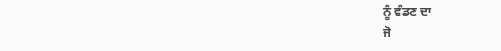ਨੂੰ ਵੰਡਣ ਦਾ
ਜੋ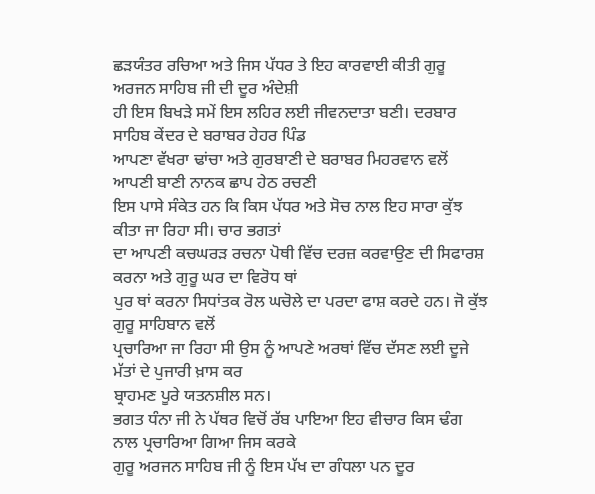ਛੜਯੰਤਰ ਰਚਿਆ ਅਤੇ ਜਿਸ ਪੱਧਰ ਤੇ ਇਹ ਕਾਰਵਾਈ ਕੀਤੀ ਗੁਰੂ ਅਰਜਨ ਸਾਹਿਬ ਜੀ ਦੀ ਦੂਰ ਅੰਦੇਸ਼ੀ
ਹੀ ਇਸ ਬਿਖੜੇ ਸਮੇਂ ਇਸ ਲਹਿਰ ਲਈ ਜੀਵਨਦਾਤਾ ਬਣੀ। ਦਰਬਾਰ ਸਾਹਿਬ ਕੇਂਦਰ ਦੇ ਬਰਾਬਰ ਹੇਹਰ ਪਿੰਡ
ਆਪਣਾ ਵੱਖਰਾ ਢਾਂਚਾ ਅਤੇ ਗੁਰਬਾਣੀ ਦੇ ਬਰਾਬਰ ਮਿਹਰਵਾਨ ਵਲੋਂ ਆਪਣੀ ਬਾਣੀ ਨਾਨਕ ਛਾਪ ਹੇਠ ਰਚਣੀ
ਇਸ ਪਾਸੇ ਸੰਕੇਤ ਹਨ ਕਿ ਕਿਸ ਪੱਧਰ ਅਤੇ ਸੋਚ ਨਾਲ ਇਹ ਸਾਰਾ ਕੁੱਝ ਕੀਤਾ ਜਾ ਰਿਹਾ ਸੀ। ਚਾਰ ਭਗਤਾਂ
ਦਾ ਆਪਣੀ ਕਚਘਰੜ ਰਚਨਾ ਪੋਥੀ ਵਿੱਚ ਦਰਜ਼ ਕਰਵਾਉਣ ਦੀ ਸਿਫਾਰਸ਼ ਕਰਨਾ ਅਤੇ ਗੁਰੂ ਘਰ ਦਾ ਵਿਰੋਧ ਥਾਂ
ਪੁਰ ਥਾਂ ਕਰਨਾ ਸਿਧਾਂਤਕ ਰੋਲ ਘਚੋਲੇ ਦਾ ਪਰਦਾ ਫਾਸ਼ ਕਰਦੇ ਹਨ। ਜੋ ਕੁੱਝ ਗੁਰੂ ਸਾਹਿਬਾਨ ਵਲੋਂ
ਪ੍ਰਚਾਰਿਆ ਜਾ ਰਿਹਾ ਸੀ ਉਸ ਨੂੰ ਆਪਣੇ ਅਰਥਾਂ ਵਿੱਚ ਦੱਸਣ ਲਈ ਦੂਜੇ ਮੱਤਾਂ ਦੇ ਪੁਜਾਰੀ ਖ਼ਾਸ ਕਰ
ਬ੍ਰਾਹਮਣ ਪੂਰੇ ਯਤਨਸ਼ੀਲ ਸਨ।
ਭਗਤ ਧੰਨਾ ਜੀ ਨੇ ਪੱਥਰ ਵਿਚੋਂ ਰੱਬ ਪਾਇਆ ਇਹ ਵੀਚਾਰ ਕਿਸ ਢੰਗ ਨਾਲ ਪ੍ਰਚਾਰਿਆ ਗਿਆ ਜਿਸ ਕਰਕੇ
ਗੁਰੂ ਅਰਜਨ ਸਾਹਿਬ ਜੀ ਨੂੰ ਇਸ ਪੱਖ ਦਾ ਗੰਧਲਾ ਪਨ ਦੂਰ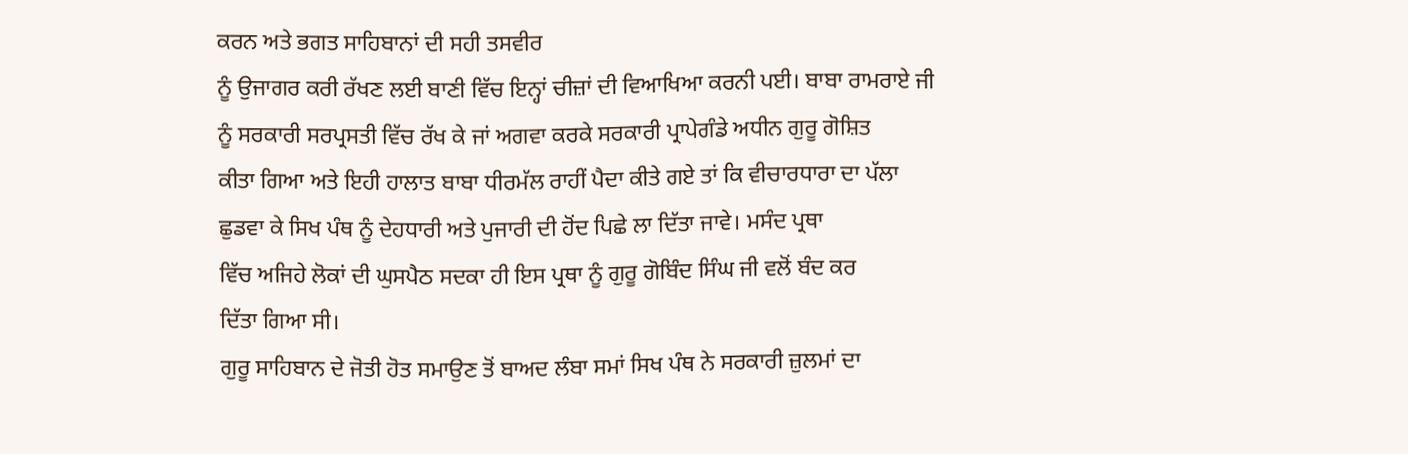ਕਰਨ ਅਤੇ ਭਗਤ ਸਾਹਿਬਾਨਾਂ ਦੀ ਸਹੀ ਤਸਵੀਰ
ਨੂੰ ਉਜਾਗਰ ਕਰੀ ਰੱਖਣ ਲਈ ਬਾਣੀ ਵਿੱਚ ਇਨ੍ਹਾਂ ਚੀਜ਼ਾਂ ਦੀ ਵਿਆਖਿਆ ਕਰਨੀ ਪਈ। ਬਾਬਾ ਰਾਮਰਾਏ ਜੀ
ਨੂੰ ਸਰਕਾਰੀ ਸਰਪ੍ਰਸਤੀ ਵਿੱਚ ਰੱਖ ਕੇ ਜਾਂ ਅਗਵਾ ਕਰਕੇ ਸਰਕਾਰੀ ਪ੍ਰਾਪੇਗੰਡੇ ਅਧੀਨ ਗੁਰੂ ਗੋਸ਼ਿਤ
ਕੀਤਾ ਗਿਆ ਅਤੇ ਇਹੀ ਹਾਲਾਤ ਬਾਬਾ ਧੀਰਮੱਲ ਰਾਹੀਂ ਪੈਦਾ ਕੀਤੇ ਗਏ ਤਾਂ ਕਿ ਵੀਚਾਰਧਾਰਾ ਦਾ ਪੱਲਾ
ਛੁਡਵਾ ਕੇ ਸਿਖ ਪੰਥ ਨੂੰ ਦੇਹਧਾਰੀ ਅਤੇ ਪੁਜਾਰੀ ਦੀ ਹੋਂਦ ਪਿਛੇ ਲਾ ਦਿੱਤਾ ਜਾਵੇ। ਮਸੰਦ ਪ੍ਰਥਾ
ਵਿੱਚ ਅਜਿਹੇ ਲੋਕਾਂ ਦੀ ਘੁਸਪੈਠ ਸਦਕਾ ਹੀ ਇਸ ਪ੍ਰਥਾ ਨੂੰ ਗੁਰੂ ਗੋਬਿੰਦ ਸਿੰਘ ਜੀ ਵਲੋਂ ਬੰਦ ਕਰ
ਦਿੱਤਾ ਗਿਆ ਸੀ।
ਗੁਰੂ ਸਾਹਿਬਾਨ ਦੇ ਜੋਤੀ ਹੋਤ ਸਮਾਉਣ ਤੋਂ ਬਾਅਦ ਲੰਬਾ ਸਮਾਂ ਸਿਖ ਪੰਥ ਨੇ ਸਰਕਾਰੀ ਜ਼ੁਲਮਾਂ ਦਾ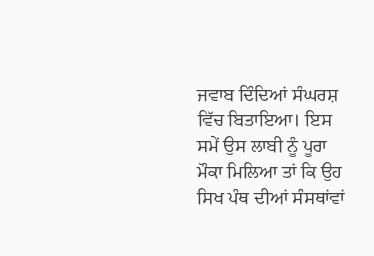ਜਵਾਬ ਦਿੰਦਿਆਂ ਸੰਘਰਸ਼ ਵਿੱਚ ਬਿਤਾਇਆ। ਇਸ ਸਮੇਂ ਉਸ ਲਾਬੀ ਨੂੰ ਪੂਰਾ ਮੌਕਾ ਮਿਲਿਆ ਤਾਂ ਕਿ ਉਹ
ਸਿਖ ਪੰਥ ਦੀਆਂ ਸੰਸਥਾਂਵਾਂ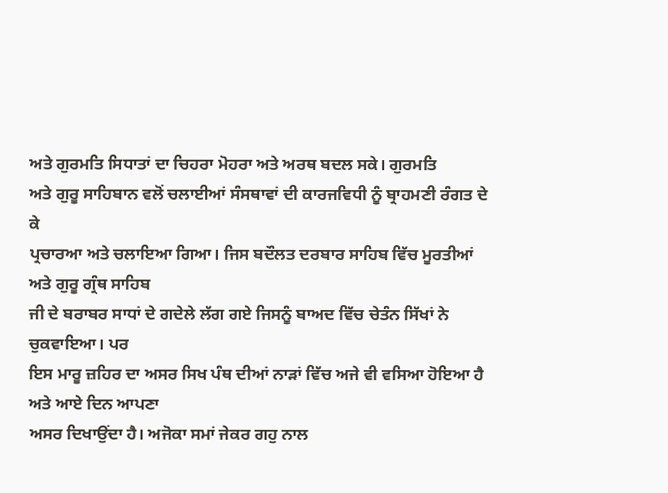ਅਤੇ ਗੁਰਮਤਿ ਸਿਧਾਤਾਂ ਦਾ ਚਿਹਰਾ ਮੋਹਰਾ ਅਤੇ ਅਰਥ ਬਦਲ ਸਕੇ। ਗੁਰਮਤਿ
ਅਤੇ ਗੁਰੂ ਸਾਹਿਬਾਨ ਵਲੋਂ ਚਲਾਈਆਂ ਸੰਸਥਾਵਾਂ ਦੀ ਕਾਰਜਵਿਧੀ ਨੂੰ ਬ੍ਰਾਹਮਣੀ ਰੰਗਤ ਦੇ ਕੇ
ਪ੍ਰਚਾਰਆ ਅਤੇ ਚਲਾਇਆ ਗਿਆ। ਜਿਸ ਬਦੌਲਤ ਦਰਬਾਰ ਸਾਹਿਬ ਵਿੱਚ ਮੂਰਤੀਆਂ ਅਤੇ ਗੁਰੂ ਗ੍ਰੰਥ ਸਾਹਿਬ
ਜੀ ਦੇ ਬਰਾਬਰ ਸਾਧਾਂ ਦੇ ਗਦੇਲੇ ਲੱਗ ਗਏ ਜਿਸਨੂੰ ਬਾਅਦ ਵਿੱਚ ਚੇਤੰਨ ਸਿੱਖਾਂ ਨੇ ਚੁਕਵਾਇਆ। ਪਰ
ਇਸ ਮਾਰੂ ਜ਼ਹਿਰ ਦਾ ਅਸਰ ਸਿਖ ਪੰਥ ਦੀਆਂ ਨਾੜਾਂ ਵਿੱਚ ਅਜੇ ਵੀ ਵਸਿਆ ਹੋਇਆ ਹੈ ਅਤੇ ਆਏ ਦਿਨ ਆਪਣਾ
ਅਸਰ ਦਿਖਾਉਂਦਾ ਹੈ। ਅਜੋਕਾ ਸਮਾਂ ਜੇਕਰ ਗਹੁ ਨਾਲ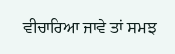ਵੀਚਾਰਿਆ ਜਾਵੇ ਤਾਂ ਸਮਝ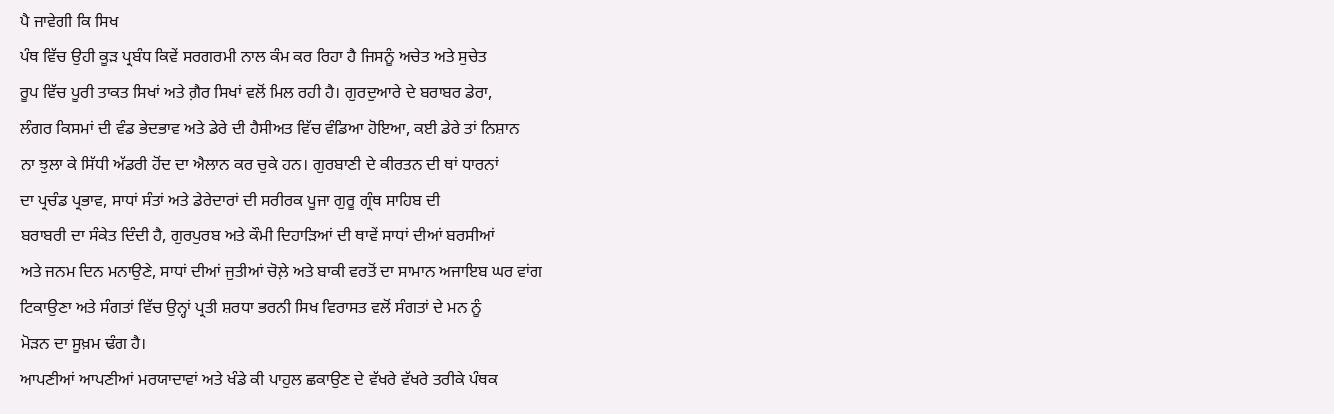ਪੈ ਜਾਵੇਗੀ ਕਿ ਸਿਖ
ਪੰਥ ਵਿੱਚ ਉਹੀ ਕੂੜ ਪ੍ਰਬੰਧ ਕਿਵੇਂ ਸਰਗਰਮੀ ਨਾਲ ਕੰਮ ਕਰ ਰਿਹਾ ਹੈ ਜਿਸਨੂੰ ਅਚੇਤ ਅਤੇ ਸੁਚੇਤ
ਰੂਪ ਵਿੱਚ ਪੂਰੀ ਤਾਕਤ ਸਿਖਾਂ ਅਤੇ ਗ਼ੈਰ ਸਿਖਾਂ ਵਲੋਂ ਮਿਲ ਰਹੀ ਹੈ। ਗੁਰਦੁਆਰੇ ਦੇ ਬਰਾਬਰ ਡੇਰਾ,
ਲੰਗਰ ਕਿਸਮਾਂ ਦੀ ਵੰਡ ਭੇਦਭਾਵ ਅਤੇ ਡੇਰੇ ਦੀ ਹੈਸੀਅਤ ਵਿੱਚ ਵੰਡਿਆ ਹੋਇਆ, ਕਈ ਡੇਰੇ ਤਾਂ ਨਿਸ਼ਾਨ
ਨਾ ਝੁਲਾ ਕੇ ਸਿੱਧੀ ਅੱਡਰੀ ਹੋਂਦ ਦਾ ਐਲਾਨ ਕਰ ਚੁਕੇ ਹਨ। ਗੁਰਬਾਣੀ ਦੇ ਕੀਰਤਨ ਦੀ ਥਾਂ ਧਾਰਨਾਂ
ਦਾ ਪ੍ਰਚੰਡ ਪ੍ਰਭਾਵ, ਸਾਧਾਂ ਸੰਤਾਂ ਅਤੇ ਡੇਰੇਦਾਰਾਂ ਦੀ ਸਰੀਰਕ ਪੂਜਾ ਗੁਰੂ ਗ੍ਰੰਥ ਸਾਹਿਬ ਦੀ
ਬਰਾਬਰੀ ਦਾ ਸੰਕੇਤ ਦਿੰਦੀ ਹੈ, ਗੁਰਪੁਰਬ ਅਤੇ ਕੌਮੀ ਦਿਹਾੜਿਆਂ ਦੀ ਥਾਵੇਂ ਸਾਧਾਂ ਦੀਆਂ ਬਰਸੀਆਂ
ਅਤੇ ਜਨਮ ਦਿਨ ਮਨਾਉਣੇ, ਸਾਧਾਂ ਦੀਆਂ ਜੁਤੀਆਂ ਚੋਲ਼ੇ ਅਤੇ ਬਾਕੀ ਵਰਤੋਂ ਦਾ ਸਾਮਾਨ ਅਜਾਇਬ ਘਰ ਵਾਂਗ
ਟਿਕਾਉਣਾ ਅਤੇ ਸੰਗਤਾਂ ਵਿੱਚ ਉਨ੍ਹਾਂ ਪ੍ਰਤੀ ਸ਼ਰਧਾ ਭਰਨੀ ਸਿਖ ਵਿਰਾਸਤ ਵਲੋਂ ਸੰਗਤਾਂ ਦੇ ਮਨ ਨੂੰ
ਮੋੜਨ ਦਾ ਸੂਖ਼ਮ ਢੰਗ ਹੈ।
ਆਪਣੀਆਂ ਆਪਣੀਆਂ ਮਰਯਾਦਾਵਾਂ ਅਤੇ ਖੰਡੇ ਕੀ ਪਾਹੁਲ ਛਕਾਉਣ ਦੇ ਵੱਖਰੇ ਵੱਖਰੇ ਤਰੀਕੇ ਪੰਥਕ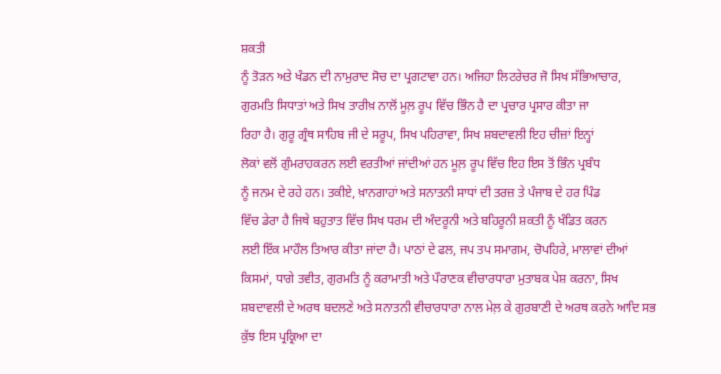ਸ਼ਕਤੀ
ਨੂੰ ਤੋੜਨ ਅਤੇ ਖੰਡਨ ਦੀ ਨਾਮੁਰਾਦ ਸੋਚ ਦਾ ਪ੍ਰਗਟਾਵਾ ਹਨ। ਅਜਿਹਾ ਲਿਟਰੇਚਰ ਜੋ ਸਿਖ ਸੱਭਿਆਚਾਰ,
ਗੁਰਮਤਿ ਸਿਧਾਤਾਂ ਅਤੇ ਸਿਖ ਤਾਰੀਖ਼ ਨਾਲੋਂ ਮੂਲ਼ ਰੂਪ ਵਿੱਚ ਭਿੰਨ ਹੈ ਦਾ ਪ੍ਰਚਾਰ ਪ੍ਰਸਾਰ ਕੀਤਾ ਜਾ
ਰਿਹਾ ਹੈ। ਗੁਰੂ ਗ੍ਰੰਥ ਸਾਹਿਬ ਜੀ ਦੇ ਸਰੂਪ, ਸਿਖ ਪਹਿਰਾਵਾ, ਸਿਖ ਸ਼ਬਦਾਵਲੀ ਇਹ ਚੀਜ਼ਾਂ ਇਨ੍ਹਾਂ
ਲੋਕਾਂ ਵਲੋਂ ਗੁੰਮਰਾਹਕਰਨ ਲਈ ਵਰਤੀਆਂ ਜਾਂਦੀਆਂ ਹਨ ਮੂਲ਼ ਰੂਪ ਵਿੱਚ ਇਹ ਇਸ ਤੋਂ ਭਿੰਨ ਪ੍ਰਬੰਧ
ਨੂੰ ਜਨਮ ਦੇ ਰਹੇ ਹਨ। ਤਕੀਏ, ਖ਼ਾਨਗਾਹਾਂ ਅਤੇ ਸਨਾਤਨੀ ਸਾਧਾਂ ਦੀ ਤਰਜ਼ ਤੇ ਪੰਜਾਬ ਦੇ ਹਰ ਪਿੰਡ
ਵਿੱਚ ਡੇਰਾ ਹੈ ਜਿਥੇ ਬਹੁਤਾਤ ਵਿੱਚ ਸਿਖ ਧਰਮ ਦੀ ਅੰਦਰੂਨੀ ਅਤੇ ਬਹਿਰੂਨੀ ਸ਼ਕਤੀ ਨੂੰ ਖੰਡਿਤ ਕਰਨ
ਲਈ ਇੱਕ ਮਾਹੌਲ ਤਿਆਰ ਕੀਤਾ ਜਾਂਦਾ ਹੈ। ਪਾਠਾਂ ਦੇ ਫਲ, ਜਪ ਤਪ ਸਮਾਗਮ, ਚੋਪਹਿਰੇ, ਮਾਲਾਵਾਂ ਦੀਆਂ
ਕਿਸਮਾਂ, ਧਾਗੇ ਤਵੀਤ, ਗੁਰਮਤਿ ਨੂੰ ਕਰਾਮਾਤੀ ਅਤੇ ਪੌਰਾਣਕ ਵੀਚਾਰਧਾਰਾ ਮੁਤਾਬਕ ਪੇਸ਼ ਕਰਨਾ, ਸਿਖ
ਸ਼ਬਦਾਵਲੀ ਦੇ ਅਰਥ ਬਦਲਣੇ ਅਤੇ ਸਨਾਤਨੀ ਵੀਚਾਰਧਾਰਾ ਨਾਲ ਮੇਲ਼ ਕੇ ਗੁਰਬਾਣੀ ਦੇ ਅਰਥ ਕਰਨੇ ਆਦਿ ਸਭ
ਕੁੱਝ ਇਸ ਪ੍ਰਕ੍ਰਿਆ ਦਾ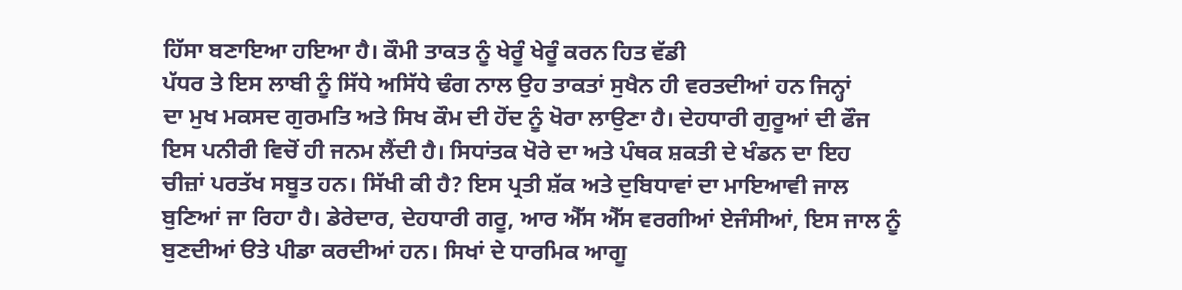ਹਿੱਸਾ ਬਣਾਇਆ ਹਇਆ ਹੈ। ਕੌਮੀ ਤਾਕਤ ਨੂੰ ਖੇਰੂੰ ਖੇਰੂੰ ਕਰਨ ਹਿਤ ਵੱਡੀ
ਪੱਧਰ ਤੇ ਇਸ ਲਾਬੀ ਨੂੰ ਸਿੱਧੇ ਅਸਿੱਧੇ ਢੰਗ ਨਾਲ ਉਹ ਤਾਕਤਾਂ ਸੁਖੈਨ ਹੀ ਵਰਤਦੀਆਂ ਹਨ ਜਿਨ੍ਹਾਂ
ਦਾ ਮੁਖ ਮਕਸਦ ਗੁਰਮਤਿ ਅਤੇ ਸਿਖ ਕੌਮ ਦੀ ਹੋਂਦ ਨੂੰ ਖੋਰਾ ਲਾਉਣਾ ਹੈ। ਦੇਹਧਾਰੀ ਗੁਰੂਆਂ ਦੀ ਫੌਜ
ਇਸ ਪਨੀਰੀ ਵਿਚੋਂ ਹੀ ਜਨਮ ਲੈਂਦੀ ਹੈ। ਸਿਧਾਂਤਕ ਖੋਰੇ ਦਾ ਅਤੇ ਪੰਥਕ ਸ਼ਕਤੀ ਦੇ ਖੰਡਨ ਦਾ ਇਹ
ਚੀਜ਼ਾਂ ਪਰਤੱਖ ਸਬੂਤ ਹਨ। ਸਿੱਖੀ ਕੀ ਹੈ? ਇਸ ਪ੍ਰਤੀ ਸ਼ੱਕ ਅਤੇ ਦੁਬਿਧਾਵਾਂ ਦਾ ਮਾਇਆਵੀ ਜਾਲ
ਬੁਣਿਆਂ ਜਾ ਰਿਹਾ ਹੈ। ਡੇਰੇਦਾਰ, ਦੇਹਧਾਰੀ ਗਰੂ, ਆਰ ਐੱਸ ਐੱਸ ਵਰਗੀਆਂ ਏਜੰਸੀਆਂ, ਇਸ ਜਾਲ ਨੂੰ
ਬੁਣਦੀਆਂ ੳਤੇ ਪੀਡਾ ਕਰਦੀਆਂ ਹਨ। ਸਿਖਾਂ ਦੇ ਧਾਰਮਿਕ ਆਗੂ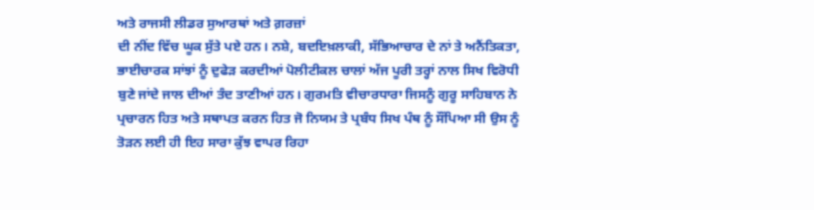ਅਤੇ ਰਾਜਸੀ ਲੀਡਰ ਸੁਆਰਥਾਂ ਅਤੇ ਗ਼ਰਜ਼ਾਂ
ਦੀ ਨੀਂਦ ਵਿੱਚ ਘੂਕ ਸੁੱਤੇ ਪਏ ਹਨ। ਨਸ਼ੇ, ਬਦਇਖ਼ਲਾਕੀ, ਸੱਭਿਆਚਾਰ ਦੇ ਨਾਂ ਤੇ ਅਨੈਂਤਿਕਤਾ,
ਭਾਈਚਾਰਕ ਸਾਂਝਾਂ ਨੂੰ ਦੁਫੇੜ ਕਰਦੀਆਂ ਪੋਲੀਟੀਕਲ ਚਾਲਾਂ ਅੱਜ ਪੂਰੀ ਤਰ੍ਹਾਂ ਨਾਲ ਸਿਖ ਵਿਰੋਧੀ
ਬੁਣੇ ਜਾਂਦੇ ਜਾਲ ਦੀਆਂ ਤੰਦ ਤਾਣੀਆਂ ਹਨ। ਗੁਰਮਤਿ ਵੀਚਾਰਧਾਰਾ ਜਿਸਨੂੰ ਗੁਰੂ ਸਾਹਿਬਾਨ ਨੇ
ਪ੍ਰਚਾਰਨ ਹਿਤ ਅਤੇ ਸਥਾਪਤ ਕਰਨ ਹਿਤ ਜੋ ਨਿਯਮ ਤੇ ਪ੍ਰਬੰਧ ਸਿਖ ਪੰਥ ਨੂੰ ਸੌਂਪਿਆ ਸੀ ਉਸ ਨੂੰ
ਤੋੜਨ ਲਈ ਹੀ ਇਹ ਸਾਰਾ ਕੁੱਝ ਵਾਪਰ ਰਿਹਾ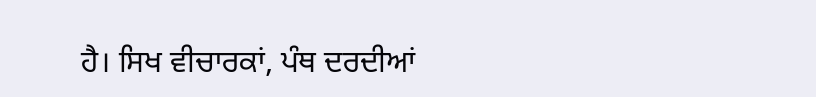ਹੈ। ਸਿਖ ਵੀਚਾਰਕਾਂ, ਪੰਥ ਦਰਦੀਆਂ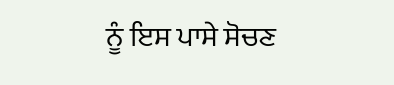ਨੂੰ ਇਸ ਪਾਸੇ ਸੋਚਣ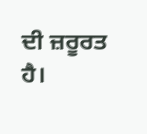ਦੀ ਜ਼ਰੂਰਤ ਹੈ।